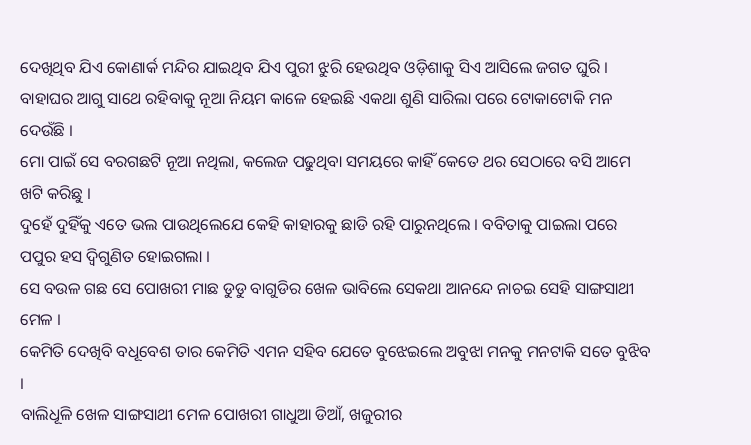ଦେଖିଥିବ ଯିଏ କୋଣାର୍କ ମନ୍ଦିର ଯାଇଥିବ ଯିଏ ପୁରୀ ଝୁରି ହେଉଥିବ ଓଡ଼ିଶାକୁ ସିଏ ଆସିଲେ ଜଗତ ଘୁରି ।
ବାହାଘର ଆଗୁ ସାଥେ ରହିବାକୁ ନୂଆ ନିୟମ କାଳେ ହେଇଛି ଏକଥା ଶୁଣି ସାରିଲା ପରେ ଟୋକାଟୋକି ମନ ଦେଉଁଛି ।
ମୋ ପାଇଁ ସେ ବରଗଛଟି ନୂଆ ନଥିଲା, କଲେଜ ପଢୁଥିବା ସମୟରେ କାହିଁ କେତେ ଥର ସେଠାରେ ବସି ଆମେ ଖଟି କରିଛୁ ।
ଦୁହେଁ ଦୁହିଁକୁ ଏତେ ଭଲ ପାଉଥିଲେଯେ କେହି କାହାରକୁ ଛାଡି ରହି ପାରୁନଥିଲେ । ବବିତାକୁ ପାଇଲା ପରେ ପପୁର ହସ ଦ୍ୱିଗୁଣିତ ହୋଇଗଲା ।
ସେ ବଉଳ ଗଛ ସେ ପୋଖରୀ ମାଛ ଡୁଡୁ ବାଗୁଡିର ଖେଳ ଭାବିଲେ ସେକଥା ଆନନ୍ଦେ ନାଚଇ ସେହି ସାଙ୍ଗସାଥୀ ମେଳ ।
କେମିତି ଦେଖିବି ବଧୂବେଶ ତାର କେମିତି ଏମନ ସହିବ ଯେତେ ବୁଝେଇଲେ ଅବୁଝା ମନକୁ ମନଟାକି ସତେ ବୁଝିବ ।
ବାଲିଧୂଳି ଖେଳ ସାଙ୍ଗସାଥୀ ମେଳ ପୋଖରୀ ଗାଧୁଆ ଡିଆଁ, ଖଜୁରୀର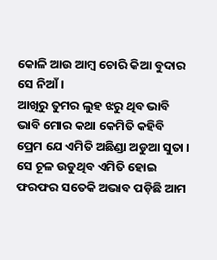କୋଳି ଆଉ ଆମ୍ବ ଚୋରି କିଆ ବୁଦାର ସେ ନିଆଁ ।
ଆଖିରୁ ତୁମର ଲୁହ ଝରୁ ଥିବ ଭାବି ଭାବି ମୋର କଥା କେମିତି କହିବି ପ୍ରେମ ଯେ ଏମିତି ଅଛିଣ୍ଡା ଅଡୁଆ ସୁତା ।
ସେ ଚୂଳ ଉଡୁଥିବ ଏମିତି ହୋଇ ଫରଫର ସତେକି ଅଭାବ ପଡ଼ିଛି ଆମ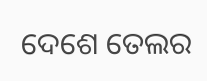ଦେଶେ ତେଲର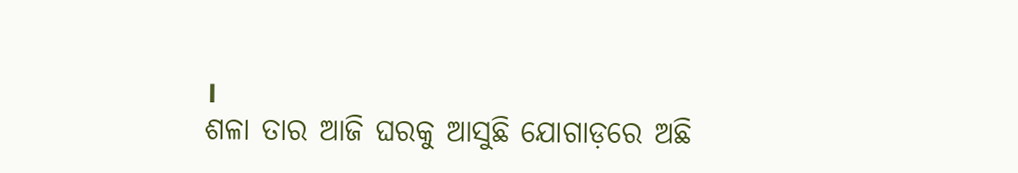।
ଶଳା ତାର ଆଜି ଘରକୁ ଆସୁଛି ଯୋଗାଡ଼ରେ ଅଛି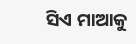ସିଏ ମାଆକୁ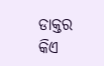ଡାକ୍ତର କିଏ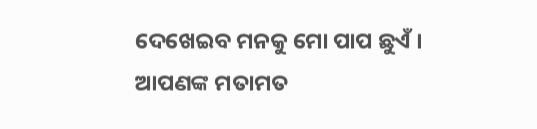ଦେଖେଇବ ମନକୁ ମୋ ପାପ ଛୁଏଁ ।
ଆପଣଙ୍କ ମତାମତ